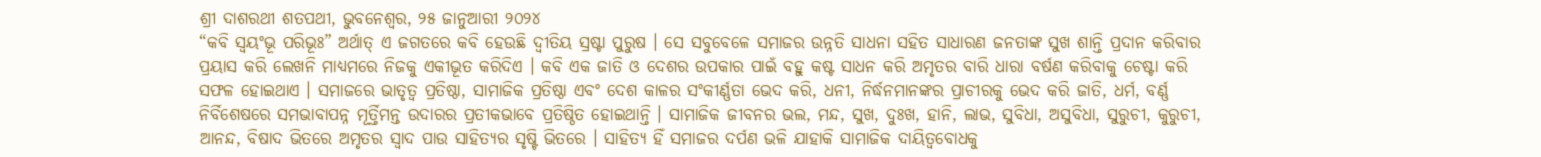ଶ୍ରୀ ଦାଶରଥୀ ଶତପଥୀ, ଭୁବନେଶ୍ଵର, ୨୫ ଜାନୁଆରୀ ୨୦୨୪
“କବି ସ୍ୱୟଂଭୂ ପରିଭୂଃ” ଅର୍ଥାତ୍ ଏ ଜଗତରେ କବି ହେଉଛି ଦ୍ୱୀତିୟ ସ୍ରଷ୍ଟା ପୁରୁଷ । ସେ ସବୁବେଳେ ସମାଜର ଉନ୍ନତି ସାଧନା ସହିତ ସାଧାରଣ ଜନତାଙ୍କ ସୁଖ ଶାନ୍ତି ପ୍ରଦାନ କରିବାର ପ୍ରୟାସ କରି ଲେଖନି ମାଧ୍ୟମରେ ନିଜକୁ ଏକୀଭୂତ କରିଦିଏ । କବି ଏକ ଜାତି ଓ ଦେଶର ଉପକାର ପାଇଁ ବହୁ କଷ୍ଟ ସାଧନ କରି ଅମୃତର ବାରି ଧାରା ବର୍ଷଣ କରିବାକୁ ଚେଷ୍ଟା କରି ସଫଳ ହୋଇଥାଏ । ସମାଜରେ ଭାତୃତ୍ୱ ପ୍ରତିଷ୍ଠା, ସାମାଜିକ ପ୍ରତିଷ୍ଠା ଏବଂ ଦେଶ କାଳର ସଂକୀର୍ଣ୍ଣତା ଭେଦ କରି, ଧନୀ, ନିର୍ଦ୍ଧନମାନଙ୍କର ପ୍ରାଚୀରକୁ ଭେଦ କରି ଜାତି, ଧର୍ମ, ବର୍ଣ୍ଣ ନିର୍ବିଶେଷରେ ସମଭାବାପନ୍ନ ମୂର୍ତ୍ତିମନ୍ତ ଉଦାରର ପ୍ରତୀକଭାବେ ପ୍ରତିଷ୍ଠିତ ହୋଇଥାନ୍ତି । ସାମାଜିକ ଜୀବନର ଭଲ, ମନ୍ଦ, ସୁଖ, ଦୁଃଖ, ହାନି, ଲାଭ, ସୁବିଧା, ଅସୁବିଧା, ସୁରୁଚୀ, କୁରୁଚୀ, ଆନନ୍ଦ, ବିଷାଦ ଭିତରେ ଅମୃତର ସ୍ୱାଦ ପାଉ ସାହିତ୍ୟର ସୃଷ୍ଟି ଭିତରେ । ସାହିତ୍ୟ ହିଁ ସମାଜର ଦର୍ପଣ ଭଳି ଯାହାକି ସାମାଜିକ ଦାୟିତ୍ୱବୋଧକୁ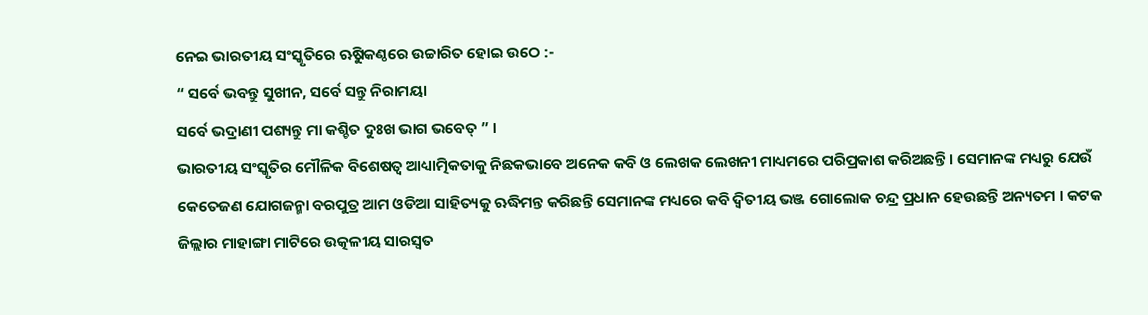ନେଇ ଭାରତୀୟ ସଂସ୍କୃତିରେ ଋୁଷିକଣ୍ଠରେ ଉଚ୍ଚାରିତ ହୋଇ ଉଠେ :-
“ ସର୍ବେ ଭବନ୍ତୁ ସୁଖୀନ, ସର୍ବେ ସନ୍ତୁ ନିରାମୟା
ସର୍ବେ ଭଦ୍ରାଣୀ ପଶ୍ୟନ୍ତୁ ମା କଶ୍ଚିତ ଦୁଃଖ ଭାଗ ଭବେତ୍ ” ।
ଭାରତୀୟ ସଂସ୍କୃତିର ମୌଳିକ ବିଶେଷତ୍ୱ ଆଧ୍ୟାତ୍ମିକତାକୁ ନିଛକଭାବେ ଅନେକ କବି ଓ ଲେଖକ ଲେଖନୀ ମାଧ୍ୟମରେ ପରିପ୍ରକାଶ କରିଅଛନ୍ତି । ସେମାନଙ୍କ ମଧ୍ୟରୁ ଯେଉଁ କେତେଜଣ ଯୋଗଜନ୍ମା ବରପୁତ୍ର ଆମ ଓଡିଆ ସାହିତ୍ୟକୁ ଋଦ୍ଧିମନ୍ତ କରିଛନ୍ତି ସେମାନଙ୍କ ମଧ୍ୟରେ କବି ଦ୍ୱିତୀୟ ଭଞ୍ଜ ଗୋଲୋକ ଚନ୍ଦ୍ର ପ୍ରଧାନ ହେଉଛନ୍ତି ଅନ୍ୟତମ । କଟକ ଜିଲ୍ଲାର ମାହାଙ୍ଗା ମାଟିରେ ଉତ୍କଳୀୟ ସାରସ୍ୱତ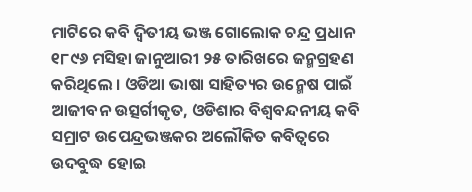ମାଟିରେ କବି ଦ୍ୱିତୀୟ ଭଞ୍ଜ ଗୋଲୋକ ଚନ୍ଦ୍ର ପ୍ରଧାନ ୧୮୯୬ ମସିହା ଜାନୁଆରୀ ୨୫ ତାରିଖରେ ଜନ୍ମଗ୍ରହଣ କରିଥିଲେ । ଓଡିଆ ଭାଷା ସାହିତ୍ୟର ଉନ୍ମେଷ ପାଇଁ ଆଜୀବନ ଉତ୍ସର୍ଗୀକୃତ, ଓଡିଶାର ବିଶ୍ୱବନ୍ଦନୀୟ କବି ସମ୍ରାଟ ଉପେନ୍ଦ୍ରଭଞ୍ଜକର ଅଲୌକିତ କବିତ୍ୱରେ ଉଦବୁଦ୍ଧ ହୋଇ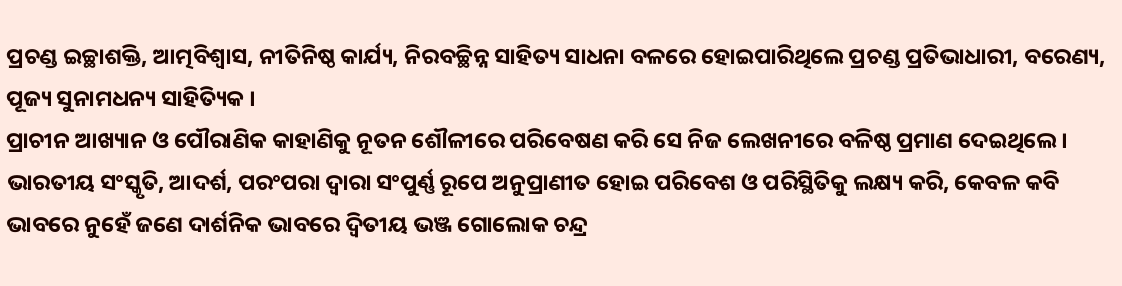ପ୍ରଚଣ୍ଡ ଇଚ୍ଛାଶକ୍ତି, ଆତ୍ମବିଶ୍ୱାସ, ନୀତିନିଷ୍ଠ କାର୍ଯ୍ୟ, ନିରବଚ୍ଛିନ୍ନ ସାହିତ୍ୟ ସାଧନା ବଳରେ ହୋଇପାରିଥିଲେ ପ୍ରଚଣ୍ଡ ପ୍ରତିଭାଧାରୀ, ବରେଣ୍ୟ, ପୂଜ୍ୟ ସୁନାମଧନ୍ୟ ସାହିତ୍ୟିକ ।
ପ୍ରାଚୀନ ଆଖ୍ୟାନ ଓ ପୌରାଣିକ କାହାଣିକୁ ନୂତନ ଶୌଳୀରେ ପରିବେଷଣ କରି ସେ ନିଜ ଲେଖନୀରେ ବଳିଷ୍ଠ ପ୍ରମାଣ ଦେଇଥିଲେ । ଭାରତୀୟ ସଂସ୍କୃତି, ଆଦର୍ଶ, ପରଂପରା ଦ୍ୱାରା ସଂପୁର୍ଣ୍ଣ ରୂପେ ଅନୁପ୍ରାଣୀତ ହୋଇ ପରିବେଶ ଓ ପରିସ୍ଥିତିକୁ ଲକ୍ଷ୍ୟ କରି, କେବଳ କବି ଭାବରେ ନୁହେଁ ଜଣେ ଦାର୍ଶନିକ ଭାବରେ ଦ୍ୱିତୀୟ ଭଞ୍ଜ ଗୋଲୋକ ଚନ୍ଦ୍ର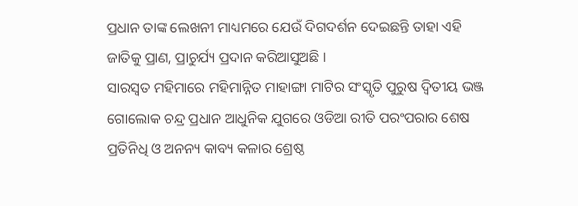ପ୍ରଧାନ ତାଙ୍କ ଲେଖନୀ ମାଧ୍ୟମରେ ଯେଉଁ ଦିଗଦର୍ଶନ ଦେଇଛନ୍ତି ତାହା ଏହି ଜାତିକୁ ପ୍ରାଣ, ପ୍ରାଚୁର୍ଯ୍ୟ ପ୍ରଦାନ କରିଆସୁଅଛି ।
ସାରସ୍ୱତ ମହିମାରେ ମହିମାନ୍ନିତ ମାହାଙ୍ଗା ମାଟିର ସଂସ୍କୃତି ପୁରୁଷ ଦ୍ୱିତୀୟ ଭଞ୍ଜ ଗୋଲୋକ ଚନ୍ଦ୍ର ପ୍ରଧାନ ଆଧୁନିକ ଯୁଗରେ ଓଡିଆ ରୀତି ପରଂପରାର ଶେଷ ପ୍ରତିନିଧି ଓ ଅନନ୍ୟ କାବ୍ୟ କଳାର ଶ୍ରେଷ୍ଠ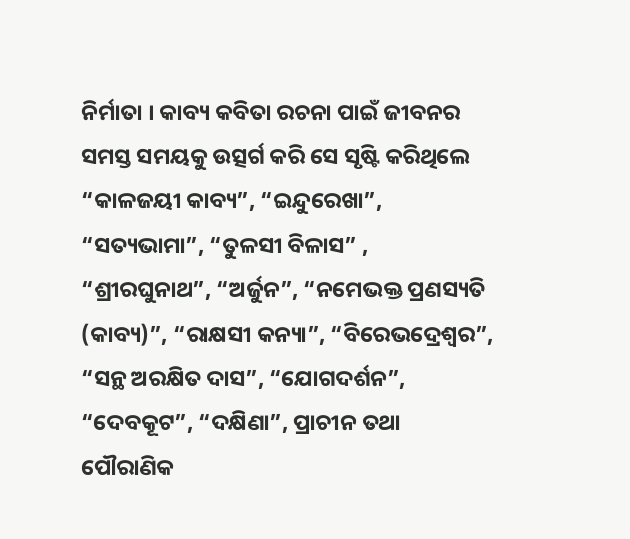ନିର୍ମାତା । କାବ୍ୟ କବିତା ରଚନା ପାଇଁ ଜୀବନର ସମସ୍ତ ସମୟକୁ ଉତ୍ସର୍ଗ କରି ସେ ସୃଷ୍ଟି କରିଥିଲେ “କାଳଜୟୀ କାବ୍ୟ”, “ଇନ୍ଦୁରେଖା”, “ସତ୍ୟଭାମା”, “ତୁଳସୀ ବିଳାସ” , “ଶ୍ରୀରଘୁନାଥ”, “ଅର୍ଜୁନ”, “ନମେଭକ୍ତ ପ୍ରଣସ୍ୟତି (କାବ୍ୟ)”, “ରାକ୍ଷସୀ କନ୍ୟା”, “ବିରେଭଦ୍ରେଶ୍ୱର”, “ସନ୍ଥ ଅରକ୍ଷିତ ଦାସ”, “ଯୋଗଦର୍ଶନ”, “ଦେବକୂଟ”, “ଦକ୍ଷିଣା”, ପ୍ରାଚୀନ ତଥା ପୌରାଣିକ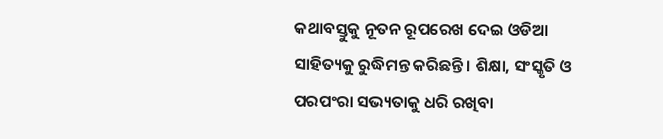କଥାବସ୍ତୁକୁ ନୂତନ ରୂପରେଖ ଦେଇ ଓଡିଆ ସାହିତ୍ୟକୁ ରୁଦ୍ଧିମନ୍ତ କରିଛନ୍ତି । ଶିକ୍ଷା, ସଂସ୍କୃତି ଓ ପରପଂରା ସଭ୍ୟତାକୁ ଧରି ରଖିବା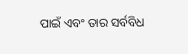ପାଇଁ ଏବଂ ତାର ସର୍ବବିଧ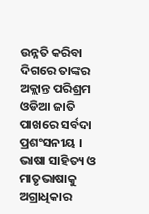ଉନ୍ନତି କରିବା ଦିଗରେ ତାଙ୍କର ଅକ୍ଲାନ୍ତ ପରିଶ୍ରମ ଓଡିଆ ଜାତି ପାଖରେ ସର୍ବଦା ପ୍ରଶଂସନୀୟ । ଭାଷା ସାହିତ୍ୟ ଓ ମାତୃଭାଷାକୁ ଅଗ୍ରାଧିକାର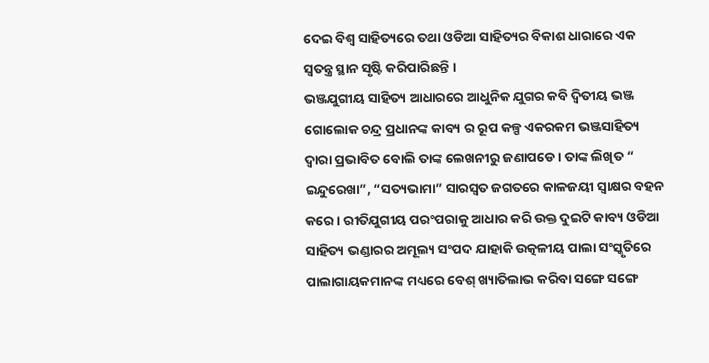ଦେଇ ବିଶ୍ୱ ସାହିତ୍ୟରେ ତଥା ଓଡିଆ ସାହିତ୍ୟର ବିକାଶ ଧାରାରେ ଏକ ସ୍ୱତନ୍ତ୍ର ସ୍ଥାନ ସୃଷ୍ଟି କରିପାରିଛନ୍ତି ।
ଭଞ୍ଜଯୁଗୀୟ ସାହିତ୍ୟ ଆଧାରରେ ଆଧୁନିକ ଯୁଗର କବି ଦ୍ୱିତୀୟ ଭଞ୍ଜ ଗୋଲୋକ ଚନ୍ଦ୍ର ପ୍ରଧାନଙ୍କ କାବ୍ୟ ର ରୂପ କଳ୍ପ ଏକରକମ ଭଞ୍ଜସାହିତ୍ୟ ଦ୍ୱାରା ପ୍ରଭାବିତ ବୋଲି ତାଙ୍କ ଲେଖନୀରୁ ଜଣାପଡେ । ତାଙ୍କ ଲିଖିତ “ ଇନ୍ଦୁରେଖା”, “ସତ୍ୟଭାମା” ସାରସ୍ୱତ ଜଗତରେ କାଳଜୟୀ ସ୍ୱାକ୍ଷର ବହନ କରେ । ରୀତିଯୁଗୀୟ ପରଂପରାକୁ ଆଧାର କରି ଉକ୍ତ ଦୁଇଟି କାବ୍ୟ ଓଡିଆ ସାହିତ୍ୟ ଭଣ୍ଡାରର ଅମୂଲ୍ୟ ସଂପଦ ଯାହାକି ଉତ୍କଳୀୟ ପାଲା ସଂସ୍କୃତିରେ ପାଲାଗାୟକମାନଙ୍କ ମଧ୍ୟରେ ବେଶ୍ ଖ୍ୟାତିଲାଭ କରିବା ସଙ୍ଗେ ସଙ୍ଗେ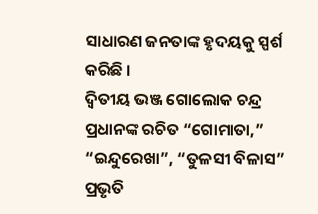ସାଧାରଣ ଜନତାଙ୍କ ହୃଦୟକୁ ସ୍ପର୍ଶ କରିଛି ।
ଦ୍ୱିତୀୟ ଭଞ୍ଜ ଗୋଲୋକ ଚନ୍ଦ୍ର ପ୍ରଧାନଙ୍କ ରଚିତ “ଗୋମାତା,” “ଇନ୍ଦୁରେଖା”, “ତୁଳସୀ ବିଳାସ” ପ୍ରଭୃତି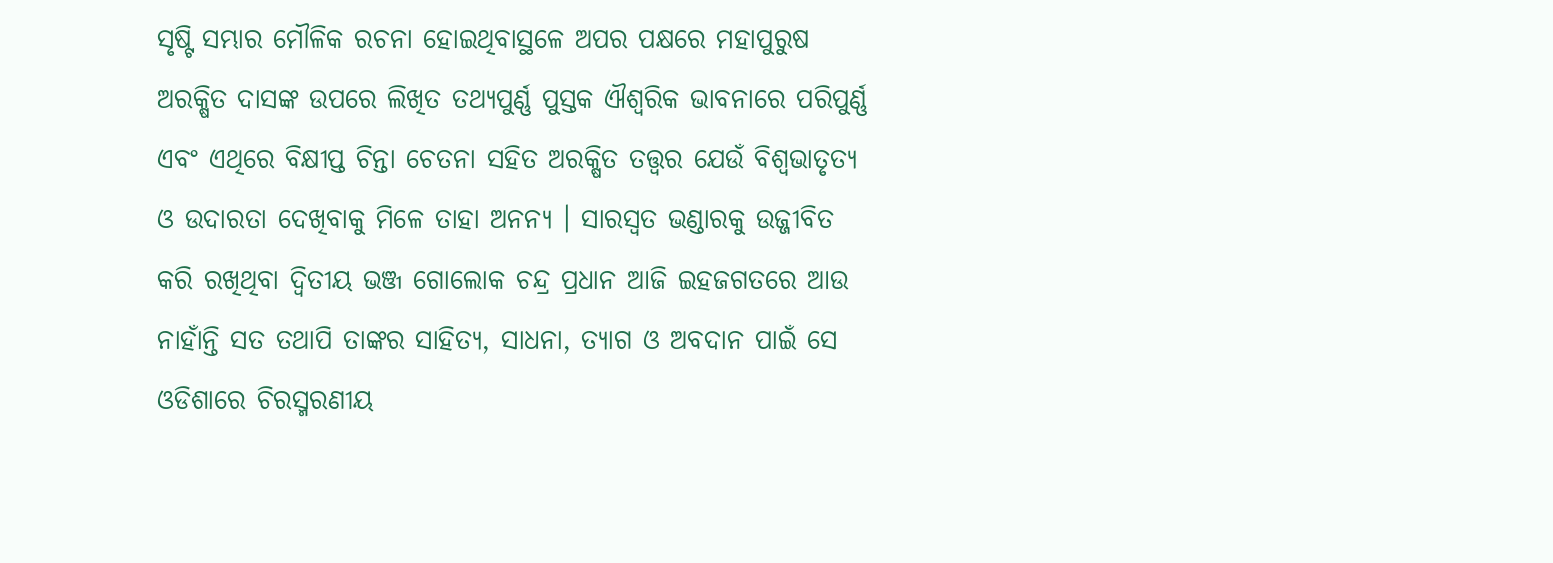ସୃଷ୍ଟି ସମ୍ଭାର ମୌଳିକ ରଚନା ହୋଇଥିବାସ୍ଥଳେ ଅପର ପକ୍ଷରେ ମହାପୁରୁଷ ଅରକ୍ଷିତ ଦାସଙ୍କ ଉପରେ ଲିଖିତ ତଥ୍ୟପୁର୍ଣ୍ଣ ପୁସ୍ତକ ଐଶ୍ୱରିକ ଭାବନାରେ ପରିପୁର୍ଣ୍ଣ ଏବଂ ଏଥିରେ ବିକ୍ଷୀପ୍ତ ଚିନ୍ତା ଚେତନା ସହିତ ଅରକ୍ଷିତ ତତ୍ତ୍ୱର ଯେଉଁ ବିଶ୍ୱଭାତୃତ୍ୟ ଓ ଉଦାରତା ଦେଖିବାକୁ ମିଳେ ତାହା ଅନନ୍ୟ । ସାରସ୍ୱତ ଭଣ୍ଡାରକୁ ଉଜ୍ଜୀବିତ କରି ରଖିଥିବା ଦ୍ୱିତୀୟ ଭଞ୍ଜ ଗୋଲୋକ ଚନ୍ଦ୍ର ପ୍ରଧାନ ଆଜି ଇହଜଗତରେ ଆଉ ନାହାଁନ୍ତି ସତ ତଥାପି ତାଙ୍କର ସାହିତ୍ୟ, ସାଧନା, ତ୍ୟାଗ ଓ ଅବଦାନ ପାଇଁ ସେ ଓଡିଶାରେ ଚିରସ୍ମରଣୀୟ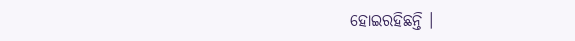ହୋଇରହିଛନ୍ତି ।